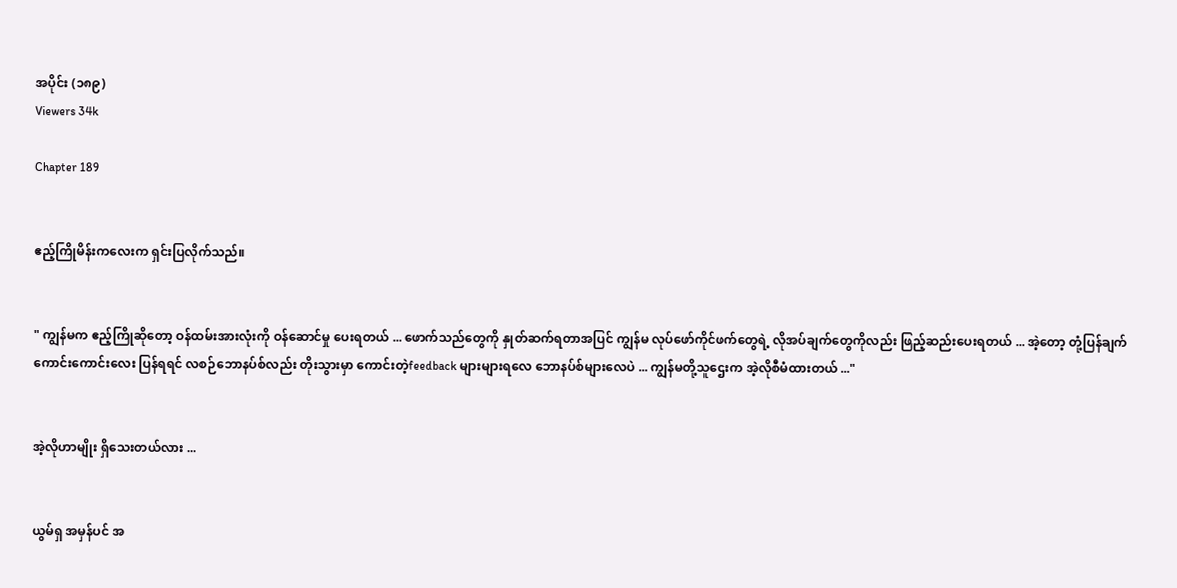အပိုင်း (၁၈၉)
Viewers 34k

Chapter 189


ဧည့်ကြိုမိန်းကလေးက ရှင်းပြလိုက်သည်။


" ကျွန်မက ဧည့်ကြိုဆိုတော့ ဝန်ထမ်းအားလုံးကို ဝန်ဆောင်မှု ပေးရတယ် ... ဖောက်သည်တွေကို နှုတ်ဆက်ရတာအပြင် ကျွန်မ လုပ်ဖော်ကိုင်ဖက်တွေရဲ့ လိုအပ်ချက်တွေကိုလည်း ဖြည့်ဆည်းပေးရတယ် ... အဲ့တော့ တုံ့ပြန်ချက်ကောင်းကောင်းလေး ပြန်ရရင် လစဉ်ဘောနပ်စ်လည်း တိုးသွားမှာ ကောင်းတဲ့feedback များများရလေ ဘောနပ်စ်များလေပဲ ... ကျွန်မတို့သူဌေးက အဲ့လိုစီမံထားတယ် ..."


အဲ့လိုဟာမျိုး ရှိသေးတယ်လား ...


ယွမ်ရှ အမှန်ပင် အ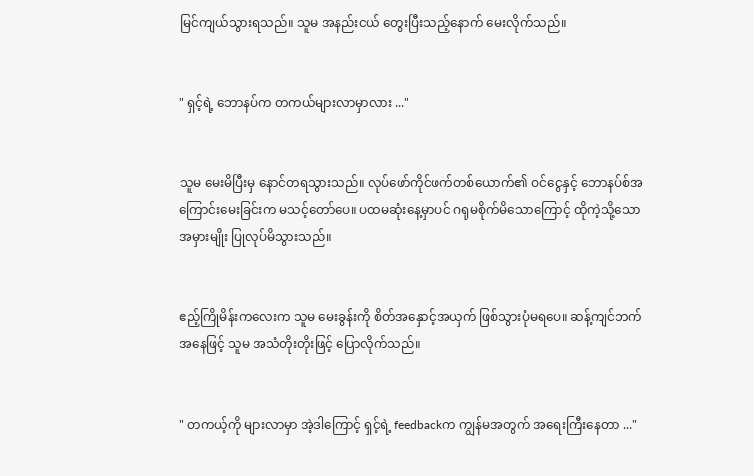မြင်ကျယ်သွားရသည်။ သူမ အနည်းငယ် တွေးပြီးသည့်နောက် မေးလိုက်သည်။


" ရှင့်ရဲ့ ဘောနပ်က တကယ်များလာမှာလား ..."


သူမ မေးမိပြီးမှ နောင်တရသွားသည်။ လုပ်ဖော်ကိုင်ဖက်တစ်ယောက်၏ ဝင်ငွေနှင့် ဘောနပ်စ်အကြောင်းမေးခြင်းက မသင့်တော်ပေ။ ပထမဆုံးနေ့မှာပင် ဂရုမစိုက်မိသောကြောင့် ထိုကဲ့သို့သော အမှားမျိုး ပြုလုပ်မိသွားသည်။


ဧည့်ကြိုမိန်းကလေးက သူမ မေးခွန်းကို စိတ်အနှောင့်အယှက် ဖြစ်သွားပုံမရပေ။ ဆန့်ကျင်ဘက်အနေဖြင့် သူမ အသံတိုးတိုးဖြင့် ပြောလိုက်သည်။


" တကယ့်ကို များလာမှာ အဲ့ဒါကြောင့် ရှင့်ရဲ့ feedbackက ကျွန်မအတွက် အရေးကြီးနေတာ ..."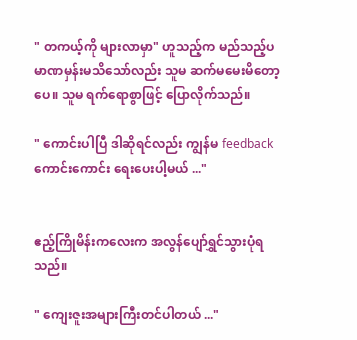" တကယ့်ကို များလာမှာ" ဟူသည့်က မည်သည့်ပမာဏမှန်းမသိသော်လည်း သူမ ဆက်မမေးမိတော့ပေ။ သူမ ရက်ရောစွာဖြင့် ပြောလိုက်သည်။

" ကောင်းပါပြီ ဒါဆိုရင်လည်း ကျွန်မ feedbackကောင်းကောင်း ရေးပေးပါ့မယ် ..."


ဧည့်ကြိုမိန်းကလေးက အလွန်ပျော်ရွှင်သွားပုံရသည်။

" ကျေးဇူးအများကြီးတင်ပါတယ် ..."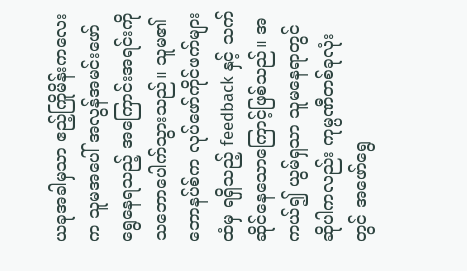ယခုအခါမှသာ ဧည့်ကြိုမိန်းကလေးက သူမအပေါ် အလွန်အမင်းဖော်ရွေနေရသည့် အကြောင်းအရင်းကို သဘောပေါက်သွားသည်။ သူမ၏ ဘောနပ်စ်က လုပ်ဖော်ကိုင်ဖက်များထံမှ ရရှိသည့် feedback နှင့် သက်ဆိုင်နေသောကြောင့်ဖြစ်သည်။ အကယ်၍ ယွမ်ရှသာ သူမနေရာတွင် ဆိုပါကလည်း ကုမ္ပဏီတစ်ခုလုံးတွင် အဖော်ရွေ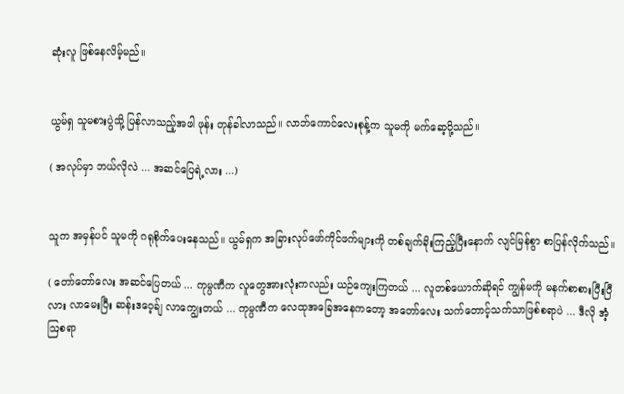ဆုံးလူ ဖြစ်နေလိမ့်မည်။


ယွမ်ရှ သူမစားပွဲသို့ ပြန်လာသည့်အဖါ ဖုန်း တုန်ခါလာသည်။ လာဘ်ကောင်လေးစုန့်က သူမကို မက်ဆေ့ပို့သည်။

( အလုပ်မှာ ဘယ်လိုလဲ ... အဆင်ပြေရဲ့လား ...)


သူက အမှန်ပင် သူမကို ဂရုစိုက်ပေးနေသည်။ ယွမ်ရှက အခြားလုပ်ဖော်ကိုင်ဖက်များကို တစ်ချက်ခိုးကြည့်ပြီးနောက် လျင်မြန်စွာ စာပြန်လိုက်သည်။

( တော်တော်လေး အဆင်ပြေတယ် ... ကုမ္ပဏီက လူတွေအားလုံးကလည်း ယဉ်ကျေးကြတယ် ... လူတစ်ယောက်ဆိုရင် ကျွန်မကို မနက်စာစားပြီးပြီလား လာမေးပြီး ဆန်းဒဝေ့ခ်ျ လာကျွေးတယ် ... ကုမ္ပဏီက လေထုအခြေအနေကတော့ အတော်လေး သက်တောင့်သက်သာဖြစ်စရာပဲ ... ဒီလို အံ့ဩစရာ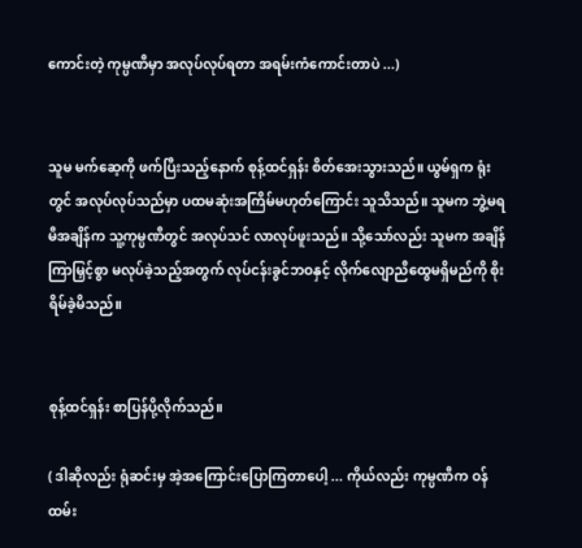ကောင်းတဲ့ ကုမ္ပဏီမှာ အလုပ်လုပ်ရတာ အရမ်းကံကောင်းတာပဲ ...)


သူမ မက်ဆေ့ကို ဖက်ပြီးသည့်နောက် စုန့်ထင်ရှန်း စိတ်အေးသွားသည်။ ယွမ်ရှက ရုံးတွင် အလုပ်လုပ်သည်မှာ ပထမဆုံးအကြိမ်မဟုတ်ကြောင်း သူသိသည်။ သူမက ဘွဲ့မရမီအချိန်က သူ့ကုမ္ပဏီတွင် အလုပ်သင် လာလုပ်ဖူးသည်။ သို့သော်လည်း သူမက အချိန်ကြာမြှင့်စွာ မလုပ်ခဲ့သည့်အတွက် လုပ်ငန်းခွင်ဘဝနှင့် လိုက်လျောညီထွေမရှိမည်ကို စိုးရိမ်ခဲ့မိသည်။


စုန့်ထင်ရှန်း စာပြန်ပို့လိုက်သည်။

( ဒါဆိုလည်း ရုံဆင်းမှ အဲ့အကြောင်းပြောကြတာပေါ့ ... ကိုယ်လည်း ကုမ္ပဏီက ဝန်ထမ်း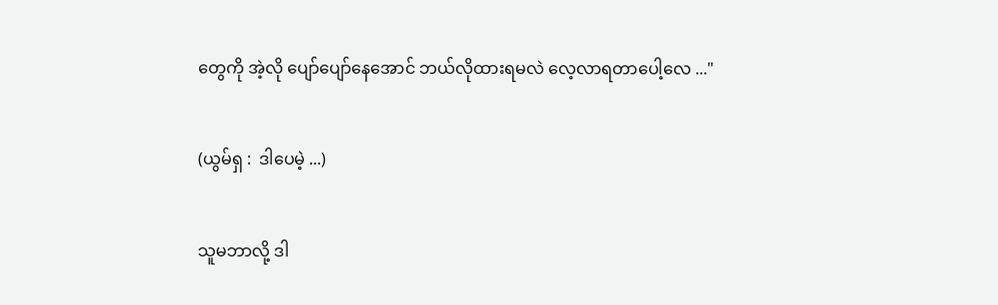တွေကို အဲ့လို ပျော်ပျော်နေအောင် ဘယ်လိုထားရမလဲ လေ့လာရတာပေါ့လေ ..."


(ယွမ်ရှ :  ဒါပေမဲ့ ...)


သူမဘာလို့ ဒါ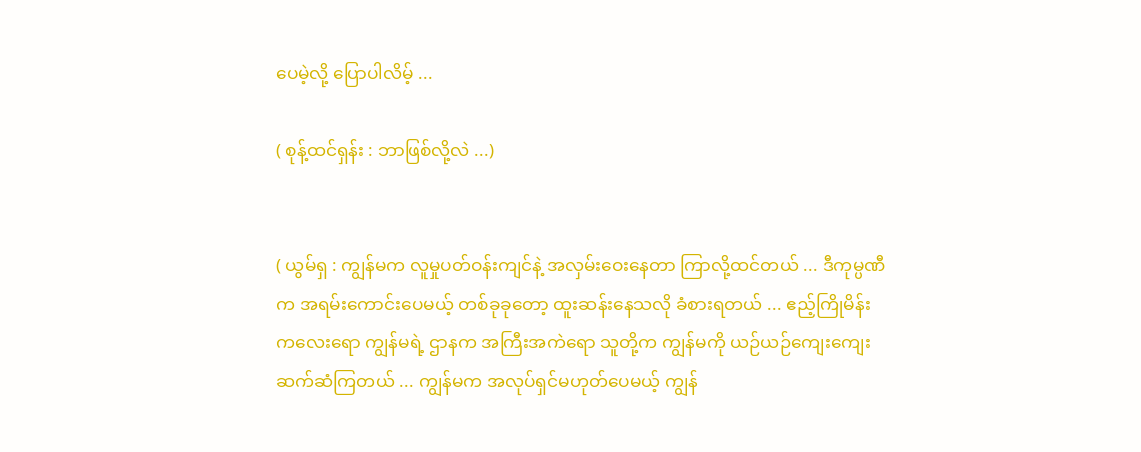ပေမဲ့လို့ ပြောပါလိမ့် ...

( စုန့်ထင်ရှန်း : ဘာဖြစ်လို့လဲ ...)


( ယွမ်ရှ : ကျွန်မက လူမှုပတ်ဝန်းကျင်နဲ့ အလှမ်းဝေးနေတာ ကြာလို့ထင်တယ် ... ဒီကုမ္ပဏီက အရမ်းကောင်းပေမယ့် တစ်ခုခုတော့ ထူးဆန်းနေသလို ခံစားရတယ် ... ဧည့်ကြိုမိန်းကလေးရော ကျွန်မရဲ့ ဌာနက အကြီးအကဲရော သူတို့က ကျွန်မကို ယဉ်ယဉ်ကျေးကျေး ဆက်ဆံကြတယ် ... ကျွန်မက အလုပ်ရှင်မဟုတ်ပေမယ့် ကျွန်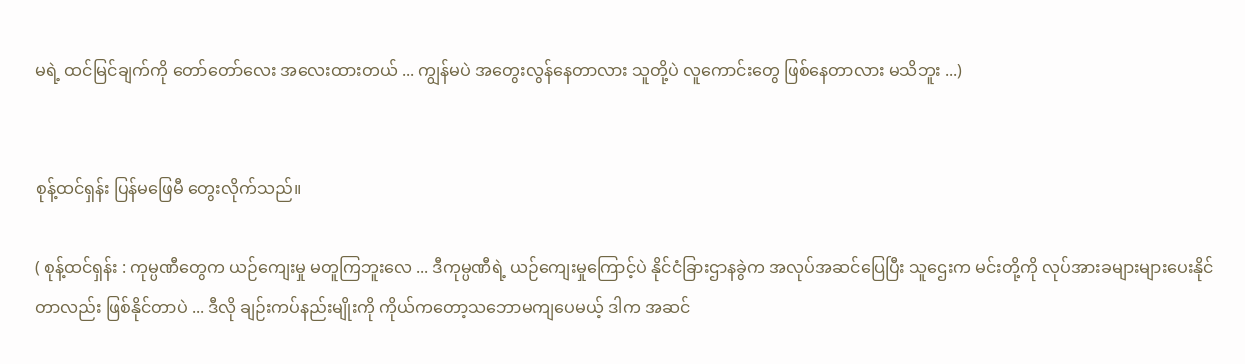မရဲ့ ထင်မြင်ချက်ကို တော်တော်လေး အလေးထားတယ် ... ကျွန်မပဲ အတွေးလွန်နေတာလား သူတို့ပဲ လူကောင်းတွေ ဖြစ်နေတာလား မသိဘူး ...)


စုန့်ထင်ရှန်း ပြန်မဖြေမီ တွေးလိုက်သည်။

( စုန့်ထင်ရှန်း : ကုမ္ပဏီတွေက ယဉ်ကျေးမှု မတူကြဘူးလေ ... ဒီကုမ္ပဏီရဲ့ ယဉ်ကျေးမှုကြောင့်ပဲ နိုင်ငံခြားဌာနခွဲက အလုပ်အဆင်ပြေပြီး သူဌေးက မင်းတို့ကို လုပ်အားခများများပေးနိုင်တာလည်း ဖြစ်နိုင်တာပဲ ... ဒီလို ချဉ်းကပ်နည်းမျိုးကို ကိုယ်ကတော့သဘောမကျပေမယ့် ဒါက အဆင်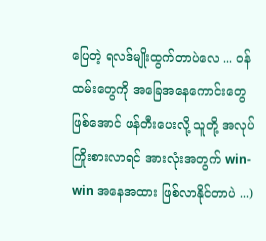ပြေတဲ့ ရလဒ်မျိုးထွက်တာပဲလေ ... ဝန်ထမ်းတွေကို အခြေအနေကောင်းတွေဖြစ်အောင် ဖန်တီးပေးလို့ သူတို့ အလုပ်ကြိုးစားလာရင် အားလုံးအတွက် win-win အနေအထား ဖြစ်လာနိုင်တာပဲ ...)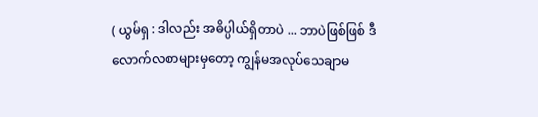( ယွမ်ရှ : ဒါလည်း အဓိပ္ပါယ်ရှိတာပဲ ... ဘာပဲဖြစ်ဖြစ် ဒီလောက်လစာများမှတော့ ကျွန်မအလုပ်သေချာမ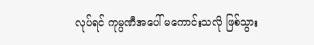လုပ်ရင် ကုမ္ပဏီအပေါ် မကောင်းသလို ဖြစ်သွား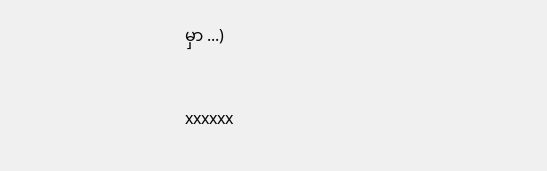မှာ ...)


xxxxxx